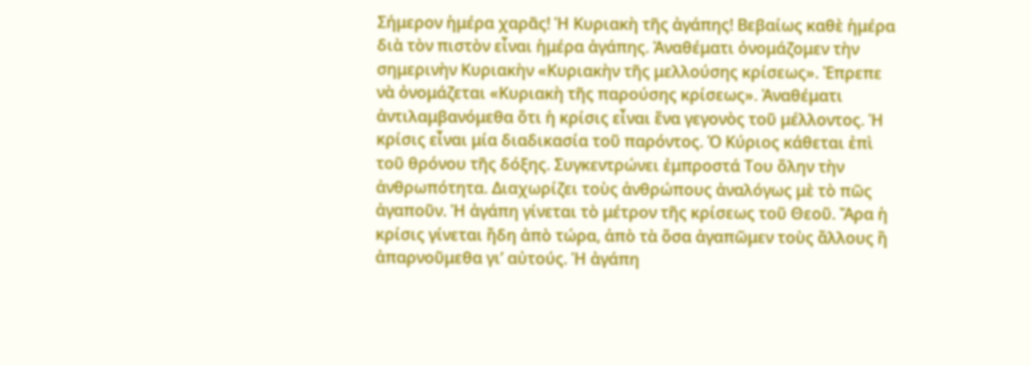Σήμερον ἡμέρα χαρᾶς! Ἡ Κυριακὴ τῆς ἀγάπης! Βεβαίως καθὲ ἡμέρα διὰ τὸν πιστὸν εἶναι ἡμέρα ἀγάπης. Ἀναθέματι ὀνομάζομεν τὴν σημερινὴν Κυριακὴν «Κυριακὴν τῆς μελλούσης κρίσεως». Ἐπρεπε νὰ ὀνομάζεται «Κυριακὴ τῆς παρούσης κρίσεως». Ἀναθέματι ἀντιλαμβανόμεθα ὅτι ἡ κρίσις εἶναι ἕνα γεγονὸς τοῦ μέλλοντος. Ἡ κρίσις εἶναι μία διαδικασία τοῦ παρόντος. Ὁ Κύριος κάθεται ἐπὶ τοῦ θρόνου τῆς δόξης. Συγκεντρώνει ἐμπροστά Του ὅλην τὴν ἀνθρωπότητα. Διαχωρίζει τοὺς ἀνθρώπους ἀναλόγως μὲ τὸ πῶς ἀγαποῦν. Ἡ ἀγάπη γίνεται τὸ μέτρον τῆς κρίσεως τοῦ Θεοῦ. Ἄρα ἡ κρίσις γίνεται ἤδη ἀπὸ τώρα, ἀπὸ τὰ ὅσα ἀγαπῶμεν τοὺς ἄλλους ἢ ἀπαρνοῦμεθα γι’ αὐτούς. Ἡ ἀγάπη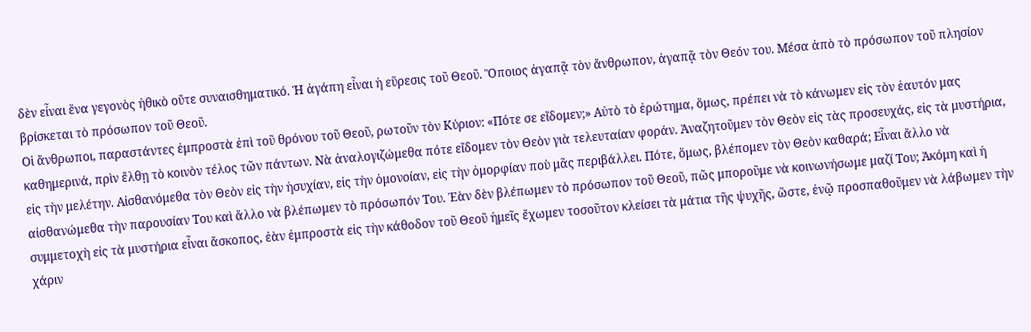δὲν εἶναι ἕνα γεγονὸς ἠθικὸ οὔτε συναισθηματικό. Ἡ ἀγάπη εἶναι ἡ εὕρεσις τοῦ Θεοῦ. Ὅποιος ἀγαπᾷ τὸν ἄνθρωπον, ἀγαπᾷ τὸν Θεόν του. Μέσα ἀπὸ τὸ πρόσωπον τοῦ πλησίον βρίσκεται τὸ πρόσωπον τοῦ Θεοῦ.
Οἱ ἄνθρωποι, παραστάντες ἐμπροστὰ ἐπὶ τοῦ θρόνου τοῦ Θεοῦ, ρωτοῦν τὸν Κύριον: «Πότε σε εἴδομεν;» Αὐτὸ τὸ ἐρώτημα, ὅμως, πρέπει νὰ τὸ κάνωμεν εἰς τὸν ἑαυτόν μας καθημερινά, πρὶν ἔλθῃ τὸ κοινὸν τέλος τῶν πάντων. Νὰ ἀναλογιζώμεθα πότε εἴδομεν τὸν Θεὸν γιὰ τελευταίαν φοράν. Ἀναζητοῦμεν τὸν Θεὸν εἰς τὰς προσευχάς, εἰς τὰ μυστήρια, εἰς τὴν μελέτην. Αἰσθανόμεθα τὸν Θεὸν εἰς τὴν ἡσυχίαν, εἰς τὴν ὁμονοίαν, εἰς τὴν ὀμορφίαν ποὺ μᾶς περιβάλλει. Πότε, ὅμως, βλέπομεν τὸν Θεὸν καθαρά; Εἶναι ἄλλο νὰ αἰσθανώμεθα τὴν παρουσίαν Του καὶ ἄλλο νὰ βλέπωμεν τὸ πρόσωπόν Του. Ἐὰν δὲν βλέπωμεν τὸ πρόσωπον τοῦ Θεοῦ, πῶς μποροῦμε νὰ κοινωνήσωμε μαζί Του; Ἀκόμη καὶ ἡ συμμετοχὴ εἰς τὰ μυστήρια εἶναι ἄσκοπος, ἐὰν ἐμπροστὰ εἰς τὴν κάθοδον τοῦ Θεοῦ ἡμεῖς ἔχωμεν τοσοῦτον κλείσει τὰ μάτια τῆς ψυχῆς, ὥστε, ἐνῷ προσπαθοῦμεν νὰ λάβωμεν τὴν χάριν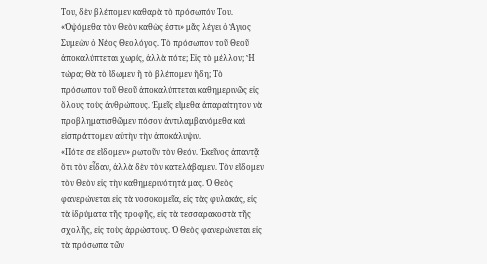Του, δὲν βλέπομεν καθαρὰ τὸ πρόσωπόν Του. «Ὀψόμεθα τὸν Θεὸν καθὼς ἐστι» μᾶς λέγει ὁ Ἅγιος Συμεὼν ὁ Νέος Θεολόγος. Τὸ πρόσωπον τοῦ Θεοῦ ἀποκαλύπτεται χωρίς, ἀλλὰ πότε; Εἰς τὸ μέλλον; Ἢ τώρα; Θὰ τὸ ἴδωμεν ἢ τὸ βλέπομεν ἤδη; Τὸ πρόσωπον τοῦ Θεοῦ ἀποκαλύπτεται καθημερινῶς εἰς ὅλους τοὺς ἀνθρώπους. Ἐμεῖς εἴμεθα ἀπαραίτητον νὰ προβληματισθῶμεν πόσον ἀντιλαμβανόμεθα καὶ εἰσπράττομεν αὐτὴν τὴν ἀποκάλυψιν.
«Πότε σε εἴδομεν» ρωτοῦν τὸν Θεόν. Ἐκεῖνος ἀπαντᾷ ὅτι τὸν εἶδαν, ἀλλὰ δὲν τὸν κατελάβαμεν. Τὸν εἴδομεν τὸν Θεὸν εἰς τὴν καθημερινότητά μας. Ὁ Θεὸς φανερώνεται εἰς τὰ νοσοκομεῖα, εἰς τὰς φυλακάς, εἰς τὰ ἰδρύματα τῆς τροφῆς, εἰς τὰ τεσσαρακοστὰ τῆς σχολῆς, εἰς τοὺς ἀρρώστους. Ὁ Θεὸς φανερώνεται εἰς τὰ πρόσωπα τῶν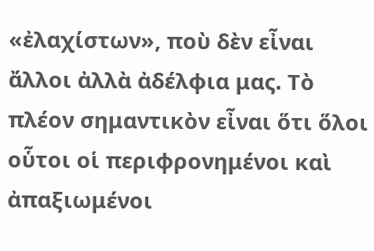«ἐλαχίστων», ποὺ δὲν εἶναι ἄλλοι ἀλλὰ ἀδέλφια μας. Τὸ πλέον σημαντικὸν εἶναι ὅτι ὅλοι οὗτοι οἱ περιφρονημένοι καὶ ἀπαξιωμένοι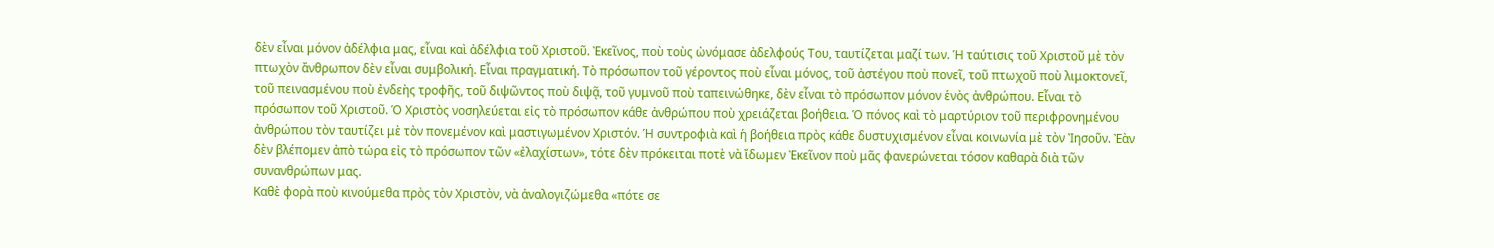δὲν εἶναι μόνον ἀδέλφια μας, εἶναι καὶ ἀδέλφια τοῦ Χριστοῦ. Ἐκεῖνος, ποὺ τοὺς ὠνόμασε ἀδελφούς Του, ταυτίζεται μαζί των. Ἡ ταύτισις τοῦ Χριστοῦ μὲ τὸν πτωχὸν ἄνθρωπον δὲν εἶναι συμβολική. Εἶναι πραγματική. Τὸ πρόσωπον τοῦ γέροντος ποὺ εἶναι μόνος, τοῦ ἀστέγου ποὺ πονεῖ, τοῦ πτωχοῦ ποὺ λιμοκτονεῖ, τοῦ πεινασμένου ποὺ ἐνδεὴς τροφῆς, τοῦ διψῶντος ποὺ διψᾷ, τοῦ γυμνοῦ ποὺ ταπεινώθηκε, δὲν εἶναι τὸ πρόσωπον μόνον ἑνὸς ἀνθρώπου. Εἶναι τὸ πρόσωπον τοῦ Χριστοῦ. Ὁ Χριστὸς νοσηλεύεται εἰς τὸ πρόσωπον κάθε ἀνθρώπου ποὺ χρειάζεται βοήθεια. Ὁ πόνος καὶ τὸ μαρτύριον τοῦ περιφρονημένου ἀνθρώπου τὸν ταυτίζει μὲ τὸν πονεμένον καὶ μαστιγωμένον Χριστόν. Ἡ συντροφιὰ καὶ ἡ βοήθεια πρὸς κάθε δυστυχισμένον εἶναι κοινωνία μὲ τὸν Ἰησοῦν. Ἐὰν δὲν βλέπομεν ἀπὸ τώρα εἰς τὸ πρόσωπον τῶν «ἐλαχίστων», τότε δὲν πρόκειται ποτὲ νὰ ἴδωμεν Ἐκεῖνον ποὺ μᾶς φανερώνεται τόσον καθαρὰ διὰ τῶν συνανθρώπων μας.
Καθὲ φορὰ ποὺ κινούμεθα πρὸς τὸν Χριστὸν, νὰ ἀναλογιζώμεθα «πότε σε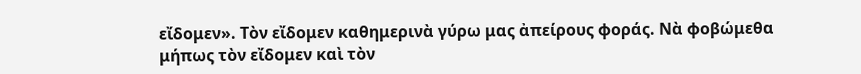εἴδομεν». Τὸν εἴδομεν καθημερινὰ γύρω μας ἀπείρους φοράς. Νὰ φοβώμεθα μήπως τὸν εἴδομεν καὶ τὸν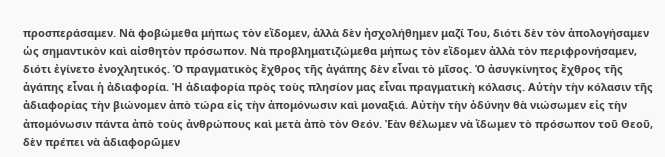προσπεράσαμεν. Νὰ φοβώμεθα μήπως τὸν εἴδομεν, ἀλλὰ δὲν ἠσχολήθημεν μαζί Του, διότι δὲν τὸν ἀπολογήσαμεν ὡς σημαντικὸν καὶ αἰσθητὸν πρόσωπον. Νὰ προβληματιζώμεθα μήπως τὸν εἴδομεν ἀλλὰ τὸν περιφρονήσαμεν, διότι ἐγίνετο ἐνοχλητικός. Ὁ πραγματικὸς ἔχθρος τῆς ἀγάπης δὲν εἶναι τὸ μῖσος. Ὁ ἀσυγκίνητος ἔχθρος τῆς ἀγάπης εἶναι ἡ ἀδιαφορία. Ἡ ἀδιαφορία πρὸς τοὺς πλησίον μας εἶναι πραγματικὴ κόλασις. Αὐτὴν τὴν κόλασιν τῆς ἀδιαφορίας τὴν βιώνομεν ἀπὸ τώρα εἰς τὴν ἀπομόνωσιν καὶ μοναξιά. Αὐτὴν τὴν ὀδύνην θὰ νιώσωμεν εἰς τὴν ἀπομόνωσιν πάντα ἀπὸ τοὺς ἀνθρώπους καὶ μετὰ ἀπὸ τὸν Θεόν. Ἐὰν θέλωμεν νὰ ἴδωμεν τὸ πρόσωπον τοῦ Θεοῦ, δὲν πρέπει νὰ ἀδιαφορῶμεν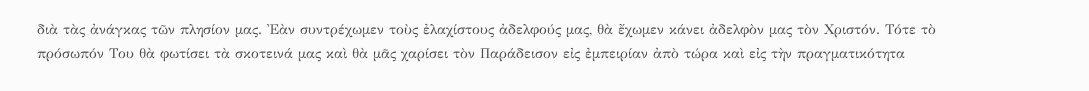διὰ τὰς ἀνάγκας τῶν πλησίον μας. Ἐὰν συντρέχωμεν τοὺς ἐλαχίστους ἀδελφούς μας, θὰ ἔχωμεν κάνει ἀδελφὸν μας τὸν Χριστόν. Τότε τὸ πρόσωπόν Του θὰ φωτίσει τὰ σκοτεινά μας καὶ θὰ μᾶς χαρίσει τὸν Παράδεισον εἰς ἐμπειρίαν ἀπὸ τώρα καὶ εἰς τὴν πραγματικότητα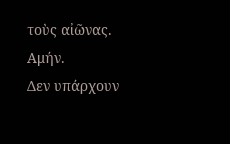τοὺς αἰῶνας.
Αμήν.
Δεν υπάρχουν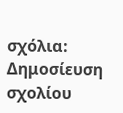σχόλια:
Δημοσίευση σχολίου